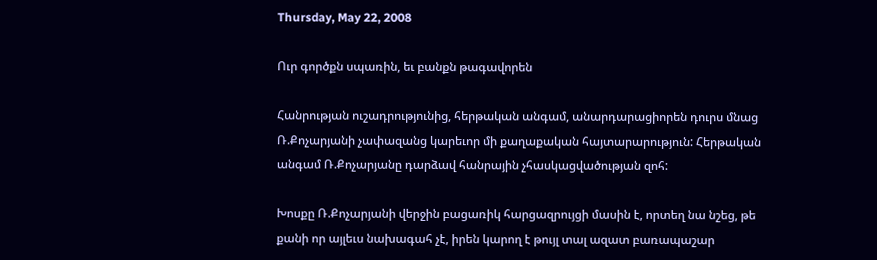Thursday, May 22, 2008

Ուր գործքն սպառին, եւ բանքն թագավորեն

Հանրության ուշադրությունից, հերթական անգամ, անարդարացիորեն դուրս մնաց Ռ.Քոչարյանի չափազանց կարեւոր մի քաղաքական հայտարարություն: Հերթական անգամ Ռ.Քոչարյանը դարձավ հանրային չհասկացվածության զոհ:

Խոսքը Ռ.Քոչարյանի վերջին բացառիկ հարցազրույցի մասին է, որտեղ նա նշեց, թե քանի որ այլեւս նախագահ չէ, իրեն կարող է թույլ տալ ազատ բառապաշար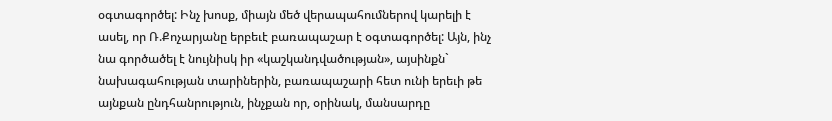օգտագործել: Ինչ խոսք, միայն մեծ վերապահումներով կարելի է ասել, որ Ռ.Քոչարյանը երբեւէ բառապաշար է օգտագործել: Այն, ինչ նա գործածել է նույնիսկ իր «կաշկանդվածության», այսինքն` նախագահության տարիներին, բառապաշարի հետ ունի երեւի թե այնքան ընդհանրություն, ինչքան որ, օրինակ, մանսարդը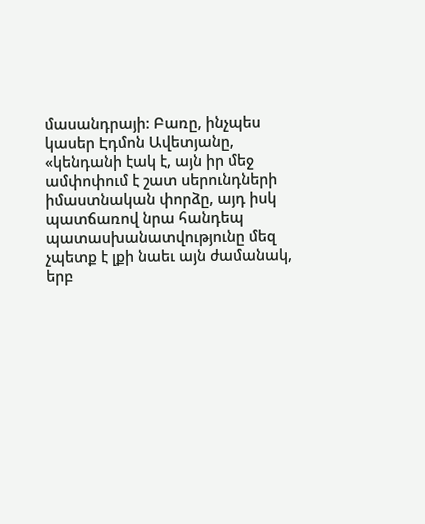մասանդրայի: Բառը, ինչպես կասեր Էդմոն Ավետյանը, «կենդանի էակ է, այն իր մեջ ամփոփում է շատ սերունդների իմաստնական փորձը, այդ իսկ պատճառով նրա հանդեպ պատասխանատվությունը մեզ չպետք է լքի նաեւ այն ժամանակ, երբ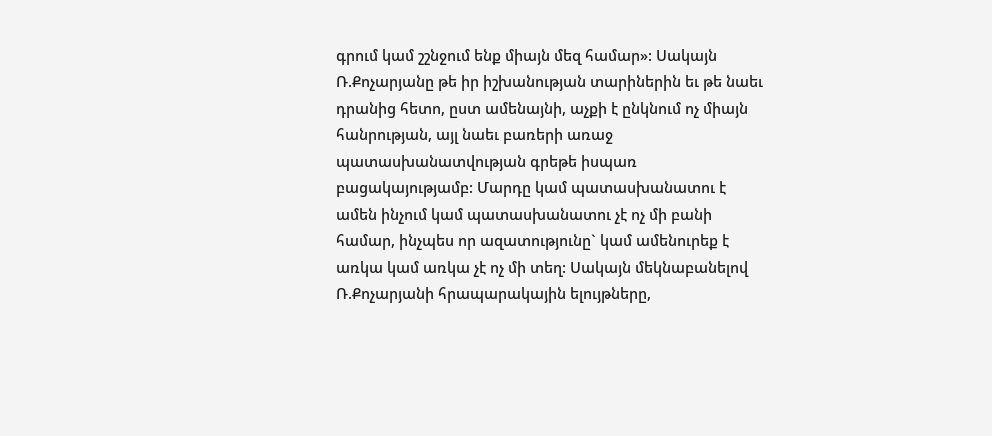գրում կամ շշնջում ենք միայն մեզ համար»: Սակայն Ռ.Քոչարյանը թե իր իշխանության տարիներին եւ թե նաեւ դրանից հետո, ըստ ամենայնի, աչքի է ընկնում ոչ միայն հանրության, այլ նաեւ բառերի առաջ պատասխանատվության գրեթե իսպառ բացակայությամբ: Մարդը կամ պատասխանատու է ամեն ինչում կամ պատասխանատու չէ ոչ մի բանի համար, ինչպես որ ազատությունը` կամ ամենուրեք է առկա կամ առկա չէ ոչ մի տեղ: Սակայն մեկնաբանելով Ռ.Քոչարյանի հրապարակային ելույթները,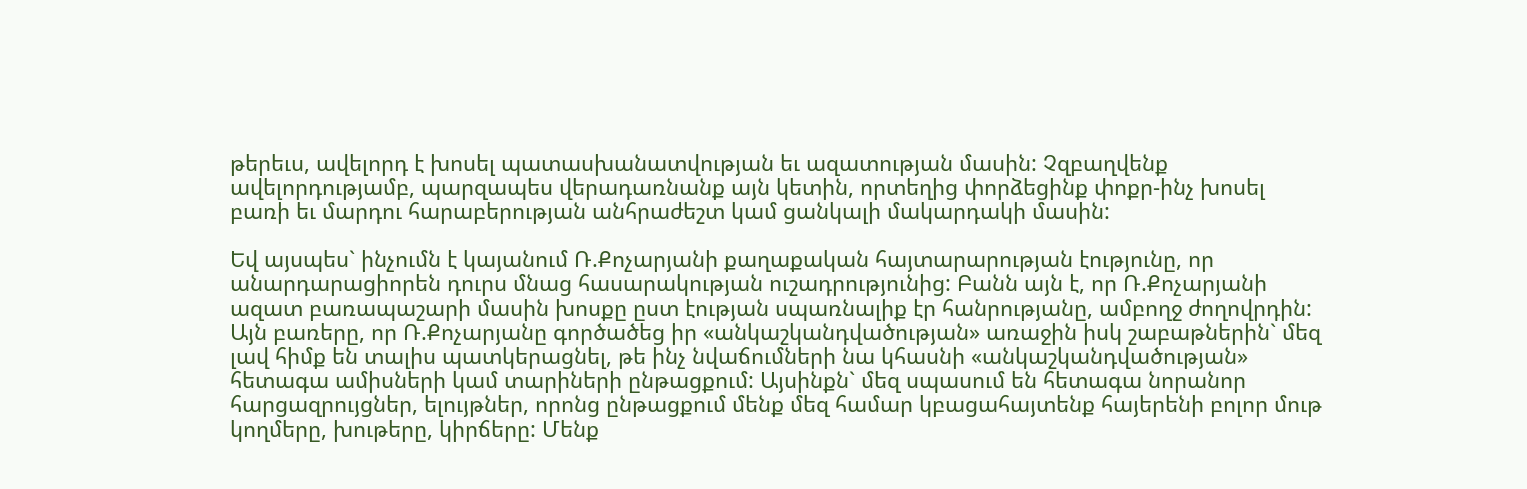թերեւս, ավելորդ է խոսել պատասխանատվության եւ ազատության մասին: Չզբաղվենք ավելորդությամբ, պարզապես վերադառնանք այն կետին, որտեղից փորձեցինք փոքր-ինչ խոսել բառի եւ մարդու հարաբերության անհրաժեշտ կամ ցանկալի մակարդակի մասին:

Եվ այսպես` ինչումն է կայանում Ռ.Քոչարյանի քաղաքական հայտարարության էությունը, որ անարդարացիորեն դուրս մնաց հասարակության ուշադրությունից: Բանն այն է, որ Ռ.Քոչարյանի ազատ բառապաշարի մասին խոսքը ըստ էության սպառնալիք էր հանրությանը, ամբողջ ժողովրդին: Այն բառերը, որ Ռ.Քոչարյանը գործածեց իր «անկաշկանդվածության» առաջին իսկ շաբաթներին` մեզ լավ հիմք են տալիս պատկերացնել, թե ինչ նվաճումների նա կհասնի «անկաշկանդվածության» հետագա ամիսների կամ տարիների ընթացքում: Այսինքն` մեզ սպասում են հետագա նորանոր հարցազրույցներ, ելույթներ, որոնց ընթացքում մենք մեզ համար կբացահայտենք հայերենի բոլոր մութ կողմերը, խութերը, կիրճերը: Մենք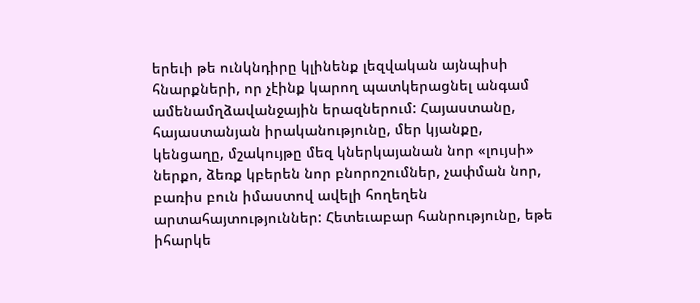երեւի թե ունկնդիրը կլինենք լեզվական այնպիսի հնարքների, որ չէինք կարող պատկերացնել անգամ ամենամղձավանջային երազներում: Հայաստանը, հայաստանյան իրականությունը, մեր կյանքը, կենցաղը, մշակույթը մեզ կներկայանան նոր «լույսի» ներքո, ձեռք կբերեն նոր բնորոշումներ, չափման նոր, բառիս բուն իմաստով ավելի հողեղեն արտահայտություններ: Հետեւաբար հանրությունը, եթե իհարկե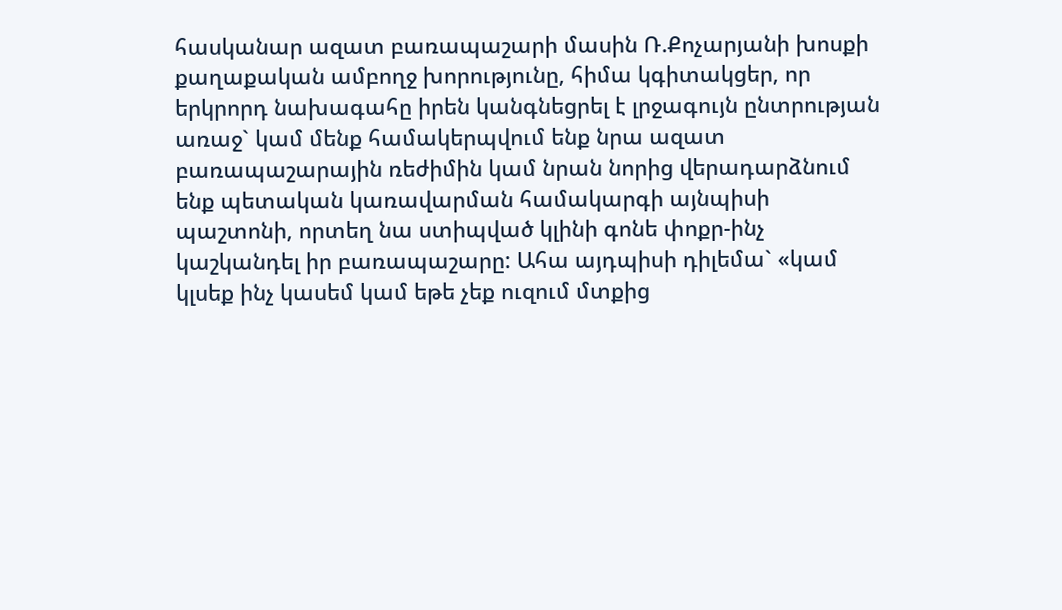հասկանար ազատ բառապաշարի մասին Ռ.Քոչարյանի խոսքի քաղաքական ամբողջ խորությունը, հիմա կգիտակցեր, որ երկրորդ նախագահը իրեն կանգնեցրել է լրջագույն ընտրության առաջ` կամ մենք համակերպվում ենք նրա ազատ բառապաշարային ռեժիմին կամ նրան նորից վերադարձնում ենք պետական կառավարման համակարգի այնպիսի պաշտոնի, որտեղ նա ստիպված կլինի գոնե փոքր-ինչ կաշկանդել իր բառապաշարը: Ահա այդպիսի դիլեմա` «կամ կլսեք ինչ կասեմ կամ եթե չեք ուզում մտքից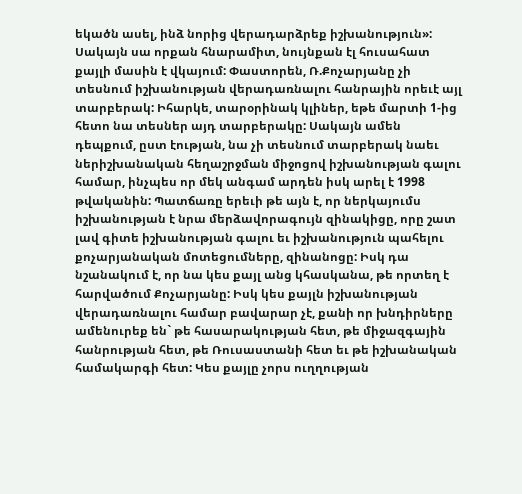եկածն ասել, ինձ նորից վերադարձրեք իշխանություն»: Սակայն սա որքան հնարամիտ, նույնքան էլ հուսահատ քայլի մասին է վկայում: Փաստորեն, Ռ.Քոչարյանը չի տեսնում իշխանության վերադառնալու հանրային որեւէ այլ տարբերակ: Իհարկե, տարօրինակ կլիներ, եթե մարտի 1-ից հետո նա տեսներ այդ տարբերակը: Սակայն ամեն դեպքում, ըստ էության, նա չի տեսնում տարբերակ նաեւ ներիշխանական հեղաշրջման միջոցով իշխանության գալու համար, ինչպես որ մեկ անգամ արդեն իսկ արել է 1998 թվականին: Պատճառը երեւի թե այն է, որ ներկայումս իշխանության է նրա մերձավորագույն զինակիցը, որը շատ լավ գիտե իշխանության գալու եւ իշխանություն պահելու քոչարյանական մոտեցումները, զինանոցը: Իսկ դա նշանակում է, որ նա կես քայլ անց կհասկանա, թե որտեղ է հարվածում Քոչարյանը: Իսկ կես քայլն իշխանության վերադառնալու համար բավարար չէ, քանի որ խնդիրները ամենուրեք են` թե հասարակության հետ, թե միջազգային հանրության հետ, թե Ռուսաստանի հետ եւ թե իշխանական համակարգի հետ: Կես քայլը չորս ուղղության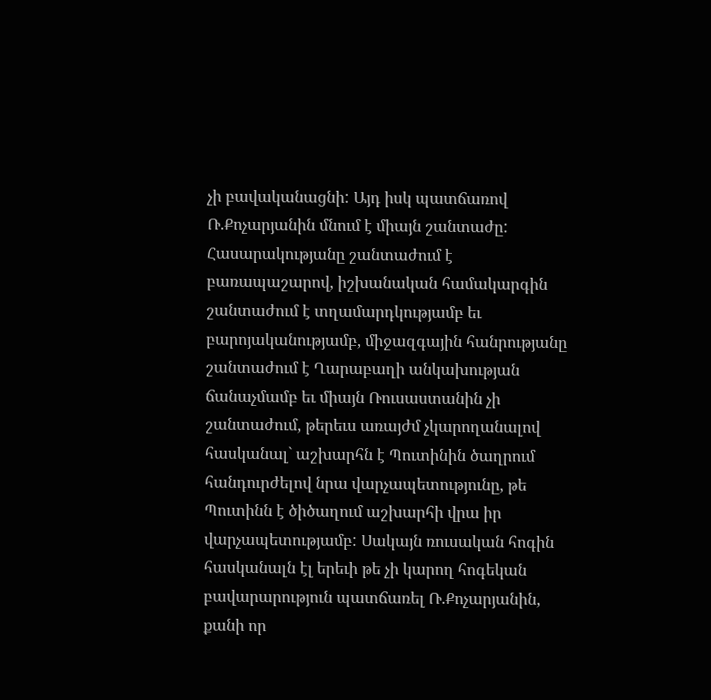չի բավականացնի: Այդ իսկ պատճառով Ռ.Քոչարյանին մնում է միայն շանտաժը: Հասարակությանը շանտաժում է բառապաշարով, իշխանական համակարգին շանտաժում է տղամարդկությամբ եւ բարոյականությամբ, միջազգային հանրությանը շանտաժում է Ղարաբաղի անկախության ճանաչմամբ եւ միայն Ռուսաստանին չի շանտաժում, թերեւս առայժմ չկարողանալով հասկանալ` աշխարհն է Պուտինին ծաղրում հանդուրժելով նրա վարչապետությունը, թե Պուտինն է ծիծաղում աշխարհի վրա իր վարչապետությամբ: Սակայն ռուսական հոգին հասկանալն էլ երեւի թե չի կարող հոգեկան բավարարություն պատճառել Ռ.Քոչարյանին, քանի որ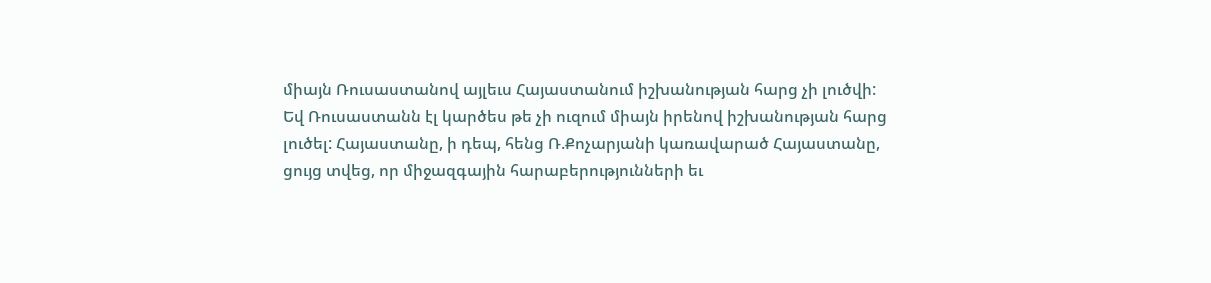միայն Ռուսաստանով այլեւս Հայաստանում իշխանության հարց չի լուծվի: Եվ Ռուսաստանն էլ կարծես թե չի ուզում միայն իրենով իշխանության հարց լուծել: Հայաստանը, ի դեպ, հենց Ռ.Քոչարյանի կառավարած Հայաստանը, ցույց տվեց, որ միջազգային հարաբերությունների եւ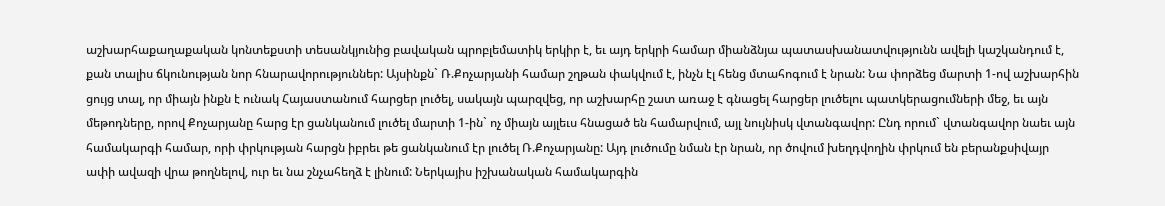աշխարհաքաղաքական կոնտեքստի տեսանկյունից բավական պրոբլեմատիկ երկիր է, եւ այդ երկրի համար միանձնյա պատասխանատվությունն ավելի կաշկանդում է, քան տալիս ճկունության նոր հնարավորություններ: Այսինքն` Ռ.Քոչարյանի համար շղթան փակվում է, ինչն էլ հենց մտահոգում է նրան: Նա փորձեց մարտի 1-ով աշխարհին ցույց տալ, որ միայն ինքն է ունակ Հայաստանում հարցեր լուծել, սակայն պարզվեց, որ աշխարհը շատ առաջ է գնացել հարցեր լուծելու պատկերացումների մեջ, եւ այն մեթոդները, որով Քոչարյանը հարց էր ցանկանում լուծել մարտի 1-ին` ոչ միայն այլեւս հնացած են համարվում, այլ նույնիսկ վտանգավոր: Ընդ որում` վտանգավոր նաեւ այն համակարգի համար, որի փրկության հարցն իբրեւ թե ցանկանում էր լուծել Ռ.Քոչարյանը: Այդ լուծումը նման էր նրան, որ ծովում խեղդվողին փրկում են բերանքսիվայր ափի ավազի վրա թողնելով, ուր եւ նա շնչահեղձ է լինում: Ներկայիս իշխանական համակարգին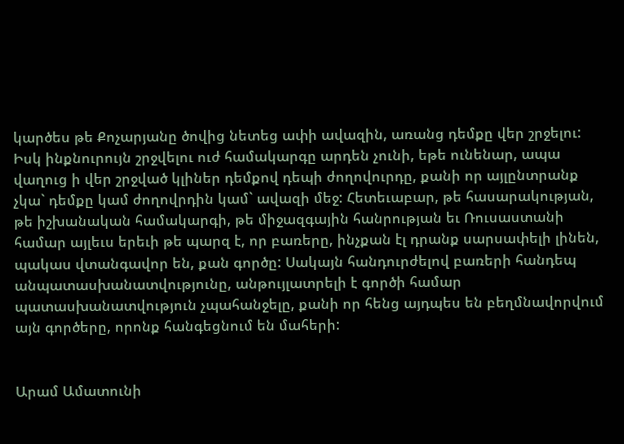կարծես թե Քոչարյանը ծովից նետեց ափի ավազին, առանց դեմքը վեր շրջելու: Իսկ ինքնուրույն շրջվելու ուժ համակարգը արդեն չունի, եթե ունենար, ապա վաղուց ի վեր շրջված կլիներ դեմքով դեպի ժողովուրդը, քանի որ այլընտրանք չկա` դեմքը կամ ժողովրդին կամ` ավազի մեջ: Հետեւաբար, թե հասարակության, թե իշխանական համակարգի, թե միջազգային հանրության եւ Ռուսաստանի համար այլեւս երեւի թե պարզ է, որ բառերը, ինչքան էլ դրանք սարսափելի լինեն, պակաս վտանգավոր են, քան գործը: Սակայն հանդուրժելով բառերի հանդեպ անպատասխանատվությունը, անթույլատրելի է գործի համար պատասխանատվություն չպահանջելը, քանի որ հենց այդպես են բեղմնավորվում այն գործերը, որոնք հանգեցնում են մահերի:


Արամ Ամատունի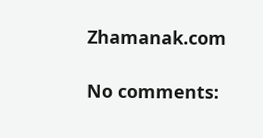Zhamanak.com

No comments: